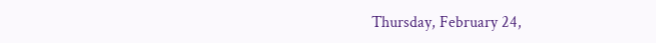Thursday, February 24,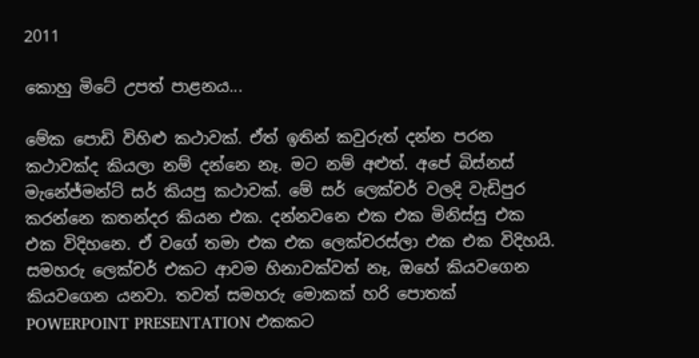2011

කොහු මිටේ උපත් පාළනය...

මේක පොඩි විහිළු කථාවක්. ඒත් ඉතින් කවුරුත් දන්න පරන කථාවක්ද කියලා නම් දන්නෙ නෑ. මට නම් අළුත්. අපේ බිස්නස් මැනේජ්මන්ට් සර් කියපු කථාවක්. මේ සර් ලෙක්චර් වලදි වැඩිපුර කරන්නෙ කතන්දර කියන එක. දන්නවනෙ එක එක මිනිස්සු එක එක විදිහනෙ. ඒ වගේ තමා එක එක ලෙක්චරස්ලා එක එක විදිහයි. සමහරු ලෙක්චර් එකට ආවම හිනාවක්වත් නෑ, ඔහේ කියවගෙන කියවගෙන යනවා. තවත් සමහරු මොකක් හරි පොතක් POWERPOINT PRESENTATION එකකට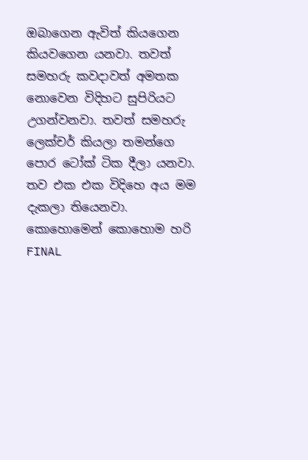ඔබාගෙන ඇවිත් කියගෙන කියවගෙන යනවා. තවත් සමහරු කවදාවත් අමතක නොවෙන විදිහට සුපිරියට උගන්වනවා. තවත් සමහරු ලෙක්චර් කියලා තමන්ගෙ පොර ටෝක් ටික දීලා යනවා. තව එක එක විදිහෙ අය මම දැකලා තියෙනවා. කොහොමෙන් කොහොම හරි FINAL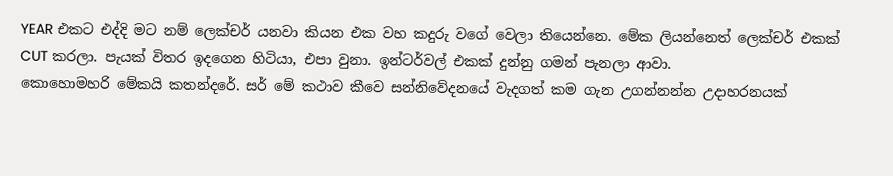YEAR එකට එද්දි මට නම් ලෙක්චර් යනවා කියන එක වහ කදුරු වගේ වෙලා තියෙන්නෙ. මේක ලියන්නෙත් ලෙක්චර් එකක් CUT කරලා. පැයක් විතර ඉදගෙන හිටියා, එපා වුනා. ඉන්ටර්වල් එකක් දුන්නු ගමන් පැනලා ආවා.
කොහොමහරි මේකයි කතන්දරේ. සර් මේ කථාව කීවෙ සන්නිවේදනයේ වැදගත් කම ගැන උගන්නන්න උදාහරනයක්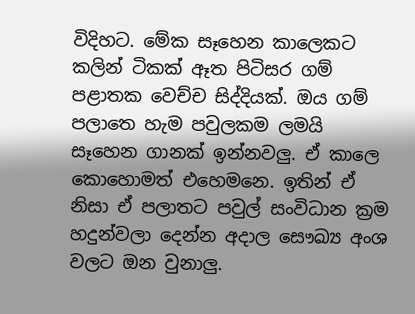විදිහට. මේක සෑහෙන කාලෙකට කලින් ටිකක් ඈත පිටිසර ගම් පළාතක වෙච්ච සිද්දියක්. ඔය ගම් පලාතෙ හැම පවුලකම ලමයි සෑහෙන ගානක් ඉන්නවලු. ඒ කාලෙ කොහොමත් එහෙමනෙ. ඉතින් ඒ නිසා ඒ පලාතට පවුල් සංවිධාන ක්‍රම හදුන්වලා දෙන්න අදාල සෞඛ්‍ය අංශ වලට ඔන වුනාලු.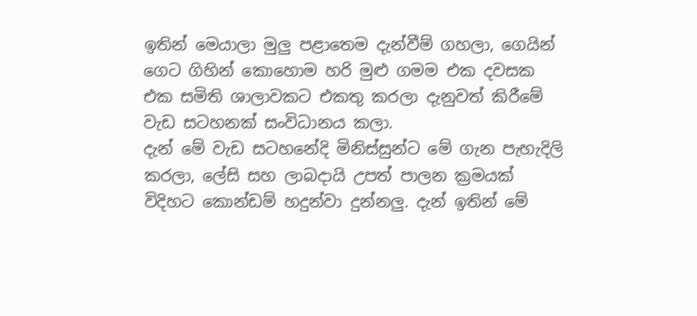ඉතින් මෙයාලා මුලු පළාතෙම දැන්වීම් ගහලා, ගෙයින් ගෙට ගිහින් කොහොම හරි මුළු ගමම එක දවසක එක සමිති ශාලාවකට එකතු කරලා දැනුවත් කිරීමේ වැඩ සටහනක් සංවිධානය කලා.
දැන් මේ වැඩ සටහනේදි මිනිස්සුන්ට මේ ගැන පැහැදිලි කරලා, ලේසි සහ ලාබදායි උපත් පාලන ක්‍රමයක් විදිහට කොන්ඩම් හදුන්වා දුන්නලු. දැන් ඉතින් මේ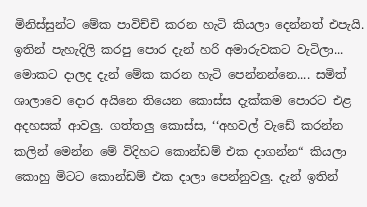මිනිස්සුන්ට මේක පාවිච්චි කරන හැටි කියලා දෙන්නත් එපැයි. ඉතින් පැහැදිලි කරපු පොර දැන් හරි අමාරුවකට වැටිලා... මොකට දාලද දැන් මේක කරන හැටි පෙන්නන්නෙ.... සමිත් ශාලාවෙ දොර අයිනෙ තියෙන කොස්ස දැක්කම පොරට එළ අදහසක් ආවලු. ගත්තලු කොස්ස, ‘‘අහවල් වැඩේ කරන්න කලින් මෙන්න මේ විදිහට කොන්ඩම් එක දාගන්න“ කියලා කොහු මිටට කොන්ඩම් එක දාලා පෙන්නුවලු. දැන් ඉතින්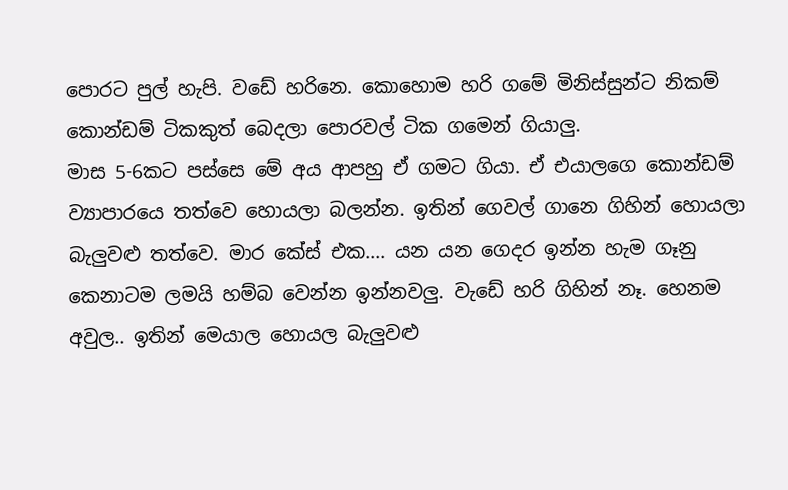පොරට පුල් හැපි. වඩේ හරිනෙ. කොහොම හරි ගමේ මිනිස්සුන්ට නිකම් කොන්ඩම් ටිකකුත් බෙදලා පොරවල් ටික ගමෙන් ගියාලු.
මාස 5-6කට පස්සෙ මේ අය ආපහු ඒ ගමට ගියා. ඒ එයාලගෙ කොන්ඩම් ව්‍යාපාරයෙ තත්වෙ හොයලා බලන්න. ඉතින් ගෙවල් ගානෙ ගිහින් හොයලා බැලුවළු තත්වෙ. මාර කේස් එක.... යන යන ගෙදර ඉන්න හැම ගෑනු කෙනාටම ලමයි හම්බ වෙන්න ඉන්නවලු. වැඩේ හරි ගිහින් නෑ. හෙනම අවුල.. ඉතින් මෙයාල හොයල බැලුවළු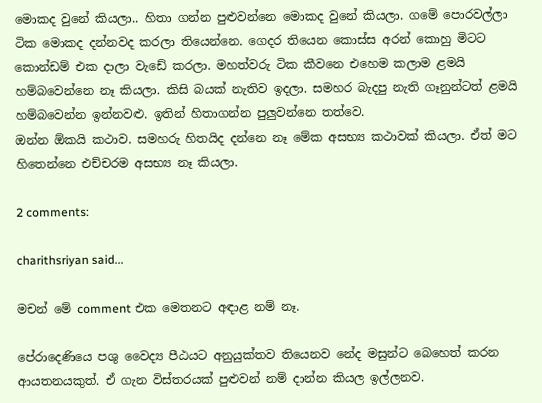මොකද වුනේ කියලා.. හිතා ගන්න පුළුවන්නෙ මොකද වුනේ කියලා. ගමේ පොරවල්ලා ටික මොකද දන්නවද කරලා තියෙන්නෙ. ගෙදර තියෙන කොස්ස අරන් කොහු මිටට කොන්ඩම් එක දාලා වැඩේ කරලා. මහත්වරු ටික කීවනෙ එහෙම කලාම ළමයි හම්බවෙන්නෙ නෑ කියලා. කිසි බයක් නැතිව ඉදලා. සමහර බැදපු නැති ගෑනුන්ටත් ළමයි හම්බවෙන්න ඉන්නවළු. ඉතින් හිතාගන්න පුලුවන්නෙ තත්වෙ.
ඔන්න ඕකයි කථාව. සමහරු හිතයිද දන්නෙ නෑ මේක අසභ්‍ය කථාවක් කියලා. ඒත් මට හිතෙන්නෙ එච්චරම අසභ්‍ය නෑ කියලා.

2 comments:

charithsriyan said...

මචන් මේ comment එක මෙතනට අඳාළ නම් නෑ.

පේරාදෙණියෙ පශු වෛද්‍ය පීඨයට අනුයුක්තව තියෙනව නේද මසුන්ට බෙහෙත් කරන ආයතනයකුත්. ඒ ගැන විස්තරයක් පුළුවන් නම් දාන්න කියල ඉල්ලනව.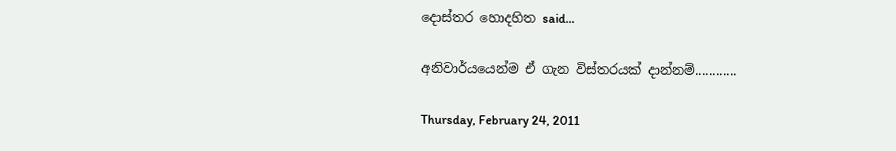දොස්තර හොදහිත said...

අනිවාර්යයෙන්ම ඒ ගැන විස්තරයක් දාන්නම්............

Thursday, February 24, 2011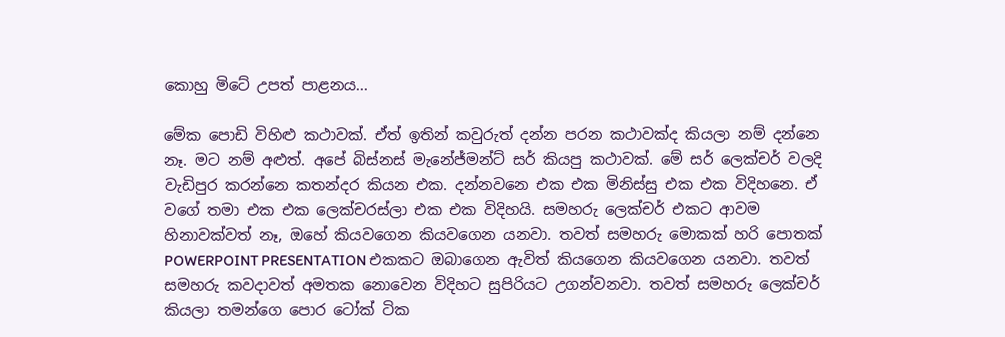කොහු මිටේ උපත් පාළනය...

මේක පොඩි විහිළු කථාවක්. ඒත් ඉතින් කවුරුත් දන්න පරන කථාවක්ද කියලා නම් දන්නෙ නෑ. මට නම් අළුත්. අපේ බිස්නස් මැනේජ්මන්ට් සර් කියපු කථාවක්. මේ සර් ලෙක්චර් වලදි වැඩිපුර කරන්නෙ කතන්දර කියන එක. දන්නවනෙ එක එක මිනිස්සු එක එක විදිහනෙ. ඒ වගේ තමා එක එක ලෙක්චරස්ලා එක එක විදිහයි. සමහරු ලෙක්චර් එකට ආවම හිනාවක්වත් නෑ, ඔහේ කියවගෙන කියවගෙන යනවා. තවත් සමහරු මොකක් හරි පොතක් POWERPOINT PRESENTATION එකකට ඔබාගෙන ඇවිත් කියගෙන කියවගෙන යනවා. තවත් සමහරු කවදාවත් අමතක නොවෙන විදිහට සුපිරියට උගන්වනවා. තවත් සමහරු ලෙක්චර් කියලා තමන්ගෙ පොර ටෝක් ටික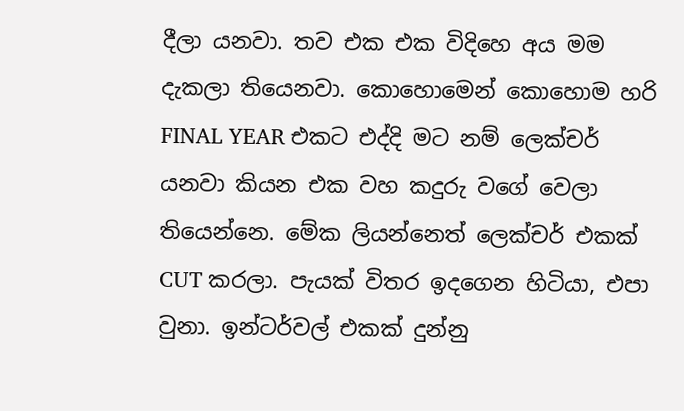දීලා යනවා. තව එක එක විදිහෙ අය මම දැකලා තියෙනවා. කොහොමෙන් කොහොම හරි FINAL YEAR එකට එද්දි මට නම් ලෙක්චර් යනවා කියන එක වහ කදුරු වගේ වෙලා තියෙන්නෙ. මේක ලියන්නෙත් ලෙක්චර් එකක් CUT කරලා. පැයක් විතර ඉදගෙන හිටියා, එපා වුනා. ඉන්ටර්වල් එකක් දුන්නු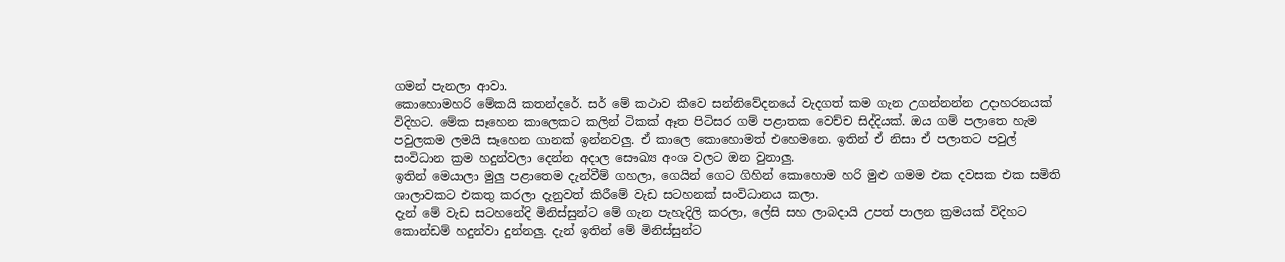ගමන් පැනලා ආවා.
කොහොමහරි මේකයි කතන්දරේ. සර් මේ කථාව කීවෙ සන්නිවේදනයේ වැදගත් කම ගැන උගන්නන්න උදාහරනයක් විදිහට. මේක සෑහෙන කාලෙකට කලින් ටිකක් ඈත පිටිසර ගම් පළාතක වෙච්ච සිද්දියක්. ඔය ගම් පලාතෙ හැම පවුලකම ලමයි සෑහෙන ගානක් ඉන්නවලු. ඒ කාලෙ කොහොමත් එහෙමනෙ. ඉතින් ඒ නිසා ඒ පලාතට පවුල් සංවිධාන ක්‍රම හදුන්වලා දෙන්න අදාල සෞඛ්‍ය අංශ වලට ඔන වුනාලු.
ඉතින් මෙයාලා මුලු පළාතෙම දැන්වීම් ගහලා, ගෙයින් ගෙට ගිහින් කොහොම හරි මුළු ගමම එක දවසක එක සමිති ශාලාවකට එකතු කරලා දැනුවත් කිරීමේ වැඩ සටහනක් සංවිධානය කලා.
දැන් මේ වැඩ සටහනේදි මිනිස්සුන්ට මේ ගැන පැහැදිලි කරලා, ලේසි සහ ලාබදායි උපත් පාලන ක්‍රමයක් විදිහට කොන්ඩම් හදුන්වා දුන්නලු. දැන් ඉතින් මේ මිනිස්සුන්ට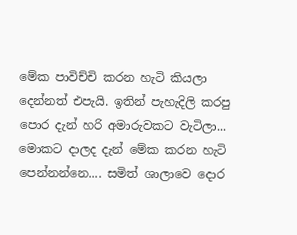මේක පාවිච්චි කරන හැටි කියලා දෙන්නත් එපැයි. ඉතින් පැහැදිලි කරපු පොර දැන් හරි අමාරුවකට වැටිලා... මොකට දාලද දැන් මේක කරන හැටි පෙන්නන්නෙ.... සමිත් ශාලාවෙ දොර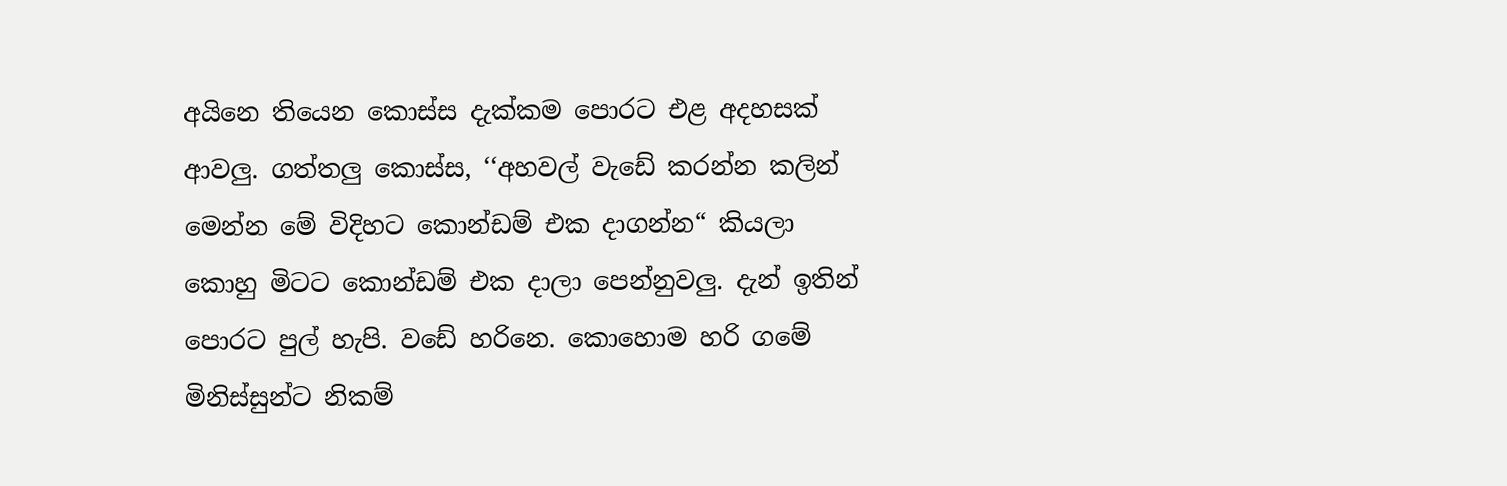අයිනෙ තියෙන කොස්ස දැක්කම පොරට එළ අදහසක් ආවලු. ගත්තලු කොස්ස, ‘‘අහවල් වැඩේ කරන්න කලින් මෙන්න මේ විදිහට කොන්ඩම් එක දාගන්න“ කියලා කොහු මිටට කොන්ඩම් එක දාලා පෙන්නුවලු. දැන් ඉතින් පොරට පුල් හැපි. වඩේ හරිනෙ. කොහොම හරි ගමේ මිනිස්සුන්ට නිකම්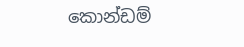කොන්ඩම්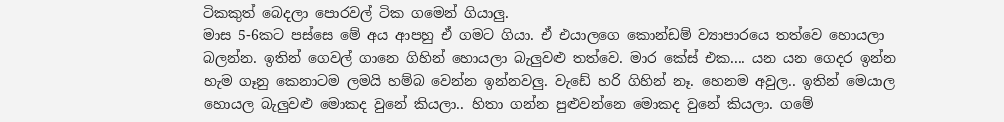ටිකකුත් බෙදලා පොරවල් ටික ගමෙන් ගියාලු.
මාස 5-6කට පස්සෙ මේ අය ආපහු ඒ ගමට ගියා. ඒ එයාලගෙ කොන්ඩම් ව්‍යාපාරයෙ තත්වෙ හොයලා බලන්න. ඉතින් ගෙවල් ගානෙ ගිහින් හොයලා බැලුවළු තත්වෙ. මාර කේස් එක.... යන යන ගෙදර ඉන්න හැම ගෑනු කෙනාටම ලමයි හම්බ වෙන්න ඉන්නවලු. වැඩේ හරි ගිහින් නෑ. හෙනම අවුල.. ඉතින් මෙයාල හොයල බැලුවළු මොකද වුනේ කියලා.. හිතා ගන්න පුළුවන්නෙ මොකද වුනේ කියලා. ගමේ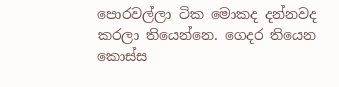පොරවල්ලා ටික මොකද දන්නවද කරලා තියෙන්නෙ. ගෙදර තියෙන කොස්ස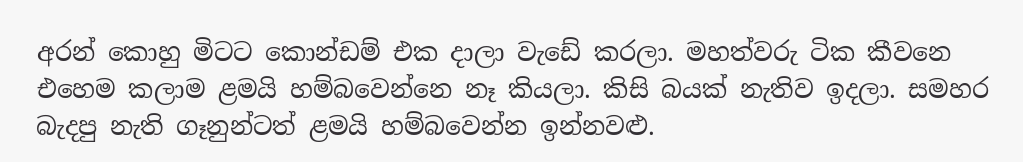අරන් කොහු මිටට කොන්ඩම් එක දාලා වැඩේ කරලා. මහත්වරු ටික කීවනෙ එහෙම කලාම ළමයි හම්බවෙන්නෙ නෑ කියලා. කිසි බයක් නැතිව ඉදලා. සමහර බැදපු නැති ගෑනුන්ටත් ළමයි හම්බවෙන්න ඉන්නවළු.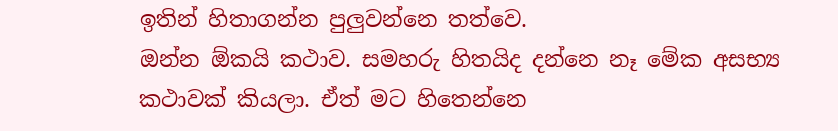ඉතින් හිතාගන්න පුලුවන්නෙ තත්වෙ.
ඔන්න ඕකයි කථාව. සමහරු හිතයිද දන්නෙ නෑ මේක අසභ්‍ය කථාවක් කියලා. ඒත් මට හිතෙන්නෙ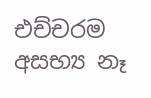එච්චරම අසභ්‍ය නෑ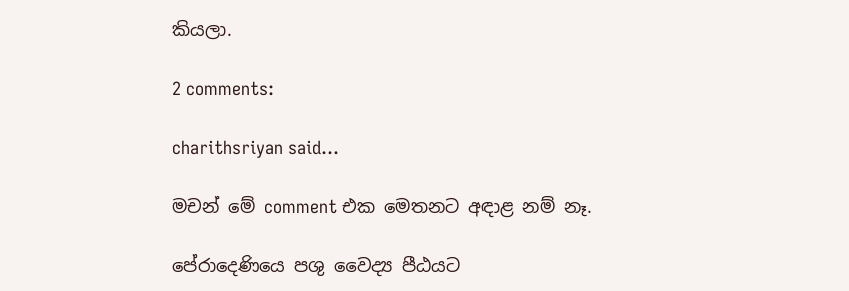කියලා.

2 comments:

charithsriyan said...

මචන් මේ comment එක මෙතනට අඳාළ නම් නෑ.

පේරාදෙණියෙ පශු වෛද්‍ය පීඨයට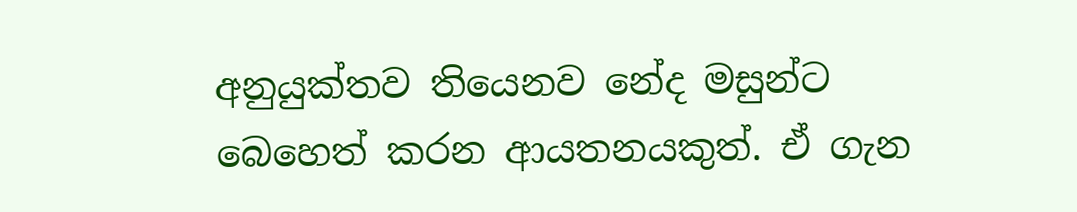අනුයුක්තව තියෙනව නේද මසුන්ට බෙහෙත් කරන ආයතනයකුත්. ඒ ගැන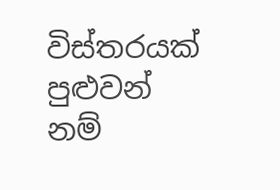විස්තරයක් පුළුවන් නම්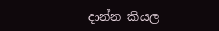දාන්න කියල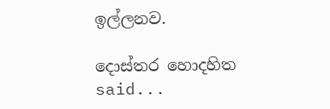ඉල්ලනව.

දොස්තර හොදහිත said...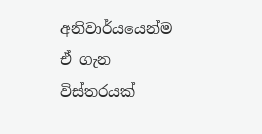අනිවාර්යයෙන්ම ඒ ගැන විස්තරයක්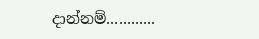දාන්නම්............